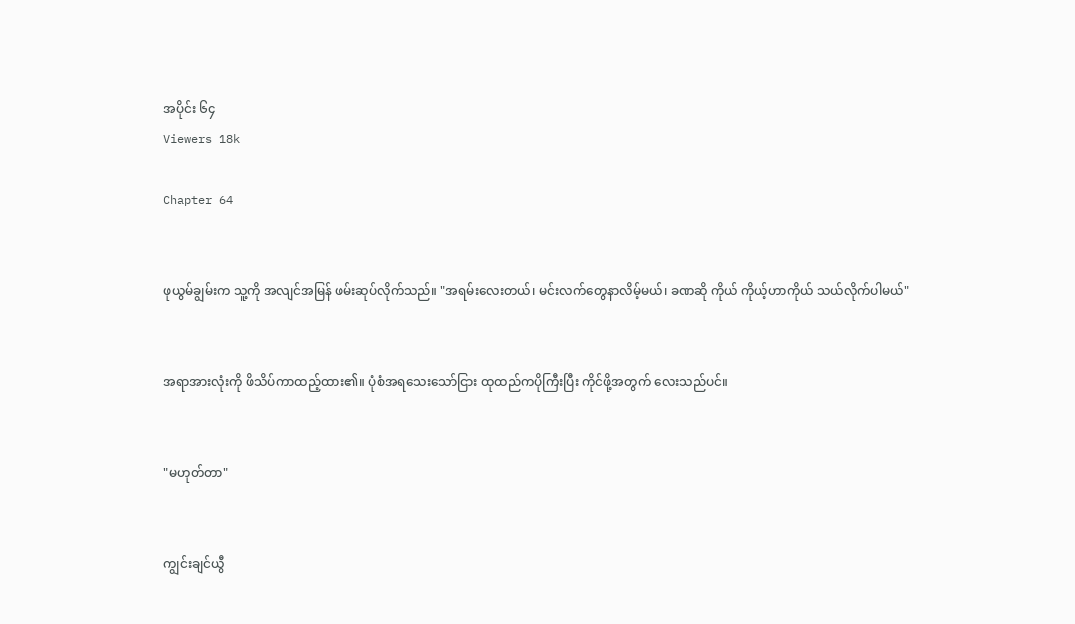အပိုင်း ၆၄
Viewers 18k

Chapter 64


ဖုယွမ်ချွမ်းက သူ့ကို အလျင်အမြန် ဖမ်းဆုပ်လိုက်သည်။ "အရမ်းလေးတယ်၊ မင်းလက်တွေနာလိမ့်မယ်၊ ခဏဆို ကိုယ် ကိုယ့်ဟာကိုယ် သယ်လိုက်ပါမယ်"


အရာအားလုံးကို ဖိသိပ်ကာထည့်ထား၏။ ပုံစံအရသေးသော်ငြား ထုထည်ကပိုကြီးပြီး ကိုင်ဖို့အတွက် လေးသည်ပင်။


"မဟုတ်တာ"


ကျွင်းချင်ယွီ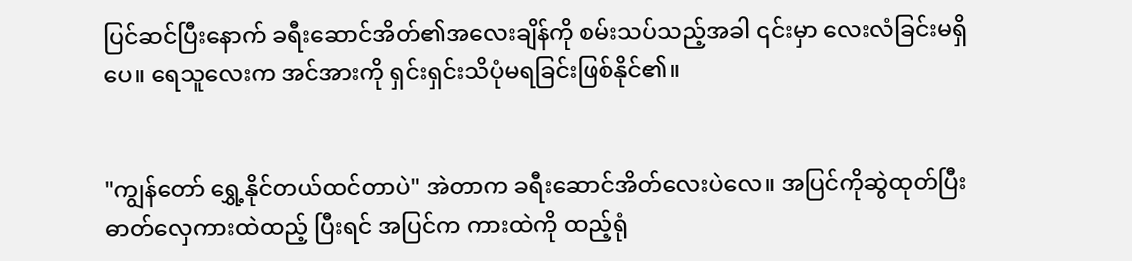ပြင်ဆင်ပြီးနောက် ခရီးဆောင်အိတ်၏အလေးချိန်ကို စမ်းသပ်သည့်အခါ ၎င်းမှာ လေးလံခြင်းမရှိပေ။ ရေသူလေးက အင်အားကို ရှင်းရှင်းသိပုံမရခြင်းဖြစ်နိုင်၏။


"ကျွန်တော် ရွှေ့နိုင်တယ်ထင်တာပဲ" အဲတာက ခရီးဆောင်အိတ်လေးပဲလေ။ အပြင်ကိုဆွဲထုတ်ပြီး ဓာတ်လှေကားထဲထည့် ပြီးရင် အပြင်က ကားထဲကို ထည့်ရုံ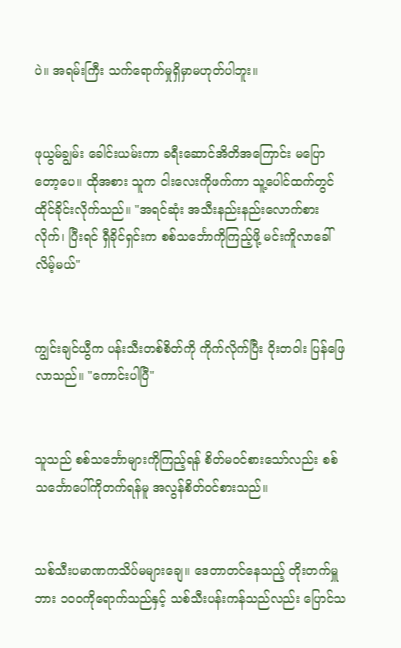ပဲ။ အရမ်းကြီး သက်ရောက်မှုရှိမှာမဟုတ်ပါဘူး။


ဖုယွမ်ချွမ်း ခေါင်းယမ်းကာ ခရီးဆောင်အိတိအကြောင်း မပြောတော့ပေ။ ထိုအစား သူက ငါးလေးကိုဖက်ကာ သူ့ပေါင်ထက်တွင် ထိုင်ခိုင်းလိုက်သည်။ "အရင်ဆုံး အသီးနည်းနည်းလောက်စားလိုက်၊ ပြီးရင် ရှီခိုင်ရှင်းက စစ်သင်္ဘောကိုကြည့်ဖို့ မင်းကိူလာခေါ်လိမ့်မယ်"


ကျွင်းချင်ယွီက ပန်းသီးတစ်စိတ်ကို ကိုက်လိုက်ပြီး ဝိုးတဝါး ပြန်ဖြေလာသည်။ "ကောင်းပါပြီ"


သူသည် စစ်သင်္ဘောများကိုကြည့်ရန် စိတ်မဝင်စားသော်လည်း စစ်သင်္ဘောပေါ်ကိုတက်ရန်မူ အလွန်စိတ်ဝင်စားသည်။


သစ်သီးပမာဏကသိပ်မများချေ။ ဒေတာတင်နေသည့် တိုးတက်မှူဘား ၁၀၀ကိုရောက်သည်နှင့် သစ်သီးပန်းကန်သည်လည်း ပြောင်သ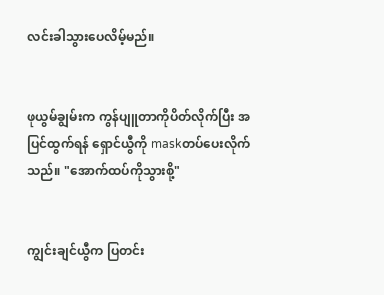လင်းခါသွားပေလိမ့်မည်။


ဖုယွမ်ချွမ်းက ကွန်ပျူတာကိုပိတ်လိုက်ပြီး အပြင်ထွက်ရန် ရှောင်ယွီကို maskတပ်ပေးလိုက်သည်။ "အောက်ထပ်ကိုသွားစို့"


ကျွင်းချင်ယွီက ပြတင်း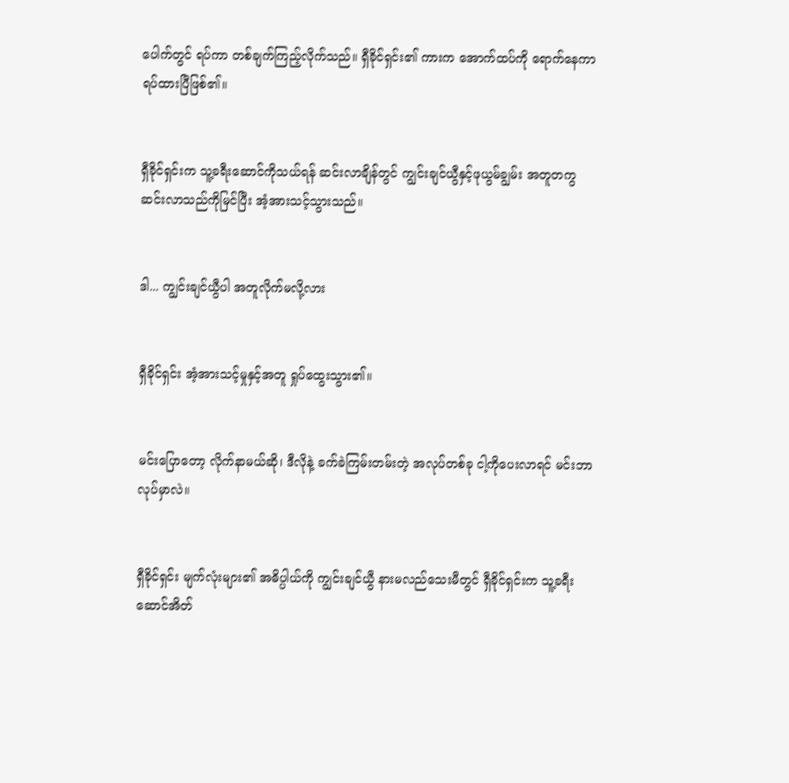ပေါက်တွင် ရပ်ကာ တစ်ချက်ကြည့်လိုက်သည်။ ရှီခိုင်ရှင်း၏ ကားက အောက်ထပ်ကို ရောက်နေကာ ရပ်ထားပြီဖြစ်၏။


ရှီခိုင်ရှင်းက သူ့ခရီးဆောင်ကိုသယ်ရန် ဆင်းလာချိန်တွင် ကျွင်းချင်ယွီနှင့်ဖုယွမ်ချွမ်း အတူတကွဆင်းလာသည်ကိုမြင်ပြီး အံ့အားသင့်သွားသည်။


ဒါ... ကျွင်းချင်ယွီပါ အတူလိုက်မလို့လား


ရှီခိုင်ရှင်း အံ့အားသင့်မှုနှင့်အတူ ရှုပ်ထွေးသွား၏။


မင်းပြောတော့ လိုက်နာမယ်ဆို၊ ဒီလိုနဲ့ ခက်ခဲကြမ်းတမ်းတဲ့ အလုပ်တစ်ခု ငါ့ကိုပေးလာရင် မင်းဘာလုပ်မှာလဲ။


ရှီခိုင်ရှင်း မျက်လုံးများ၏ အဓိပ္ပါယ်ကို ကျွင်းချင်ယွီ နားမလည်သေးမီတွင် ရှီခိုင်ရှင်းက သူ့ခရီးဆောင်အိတ်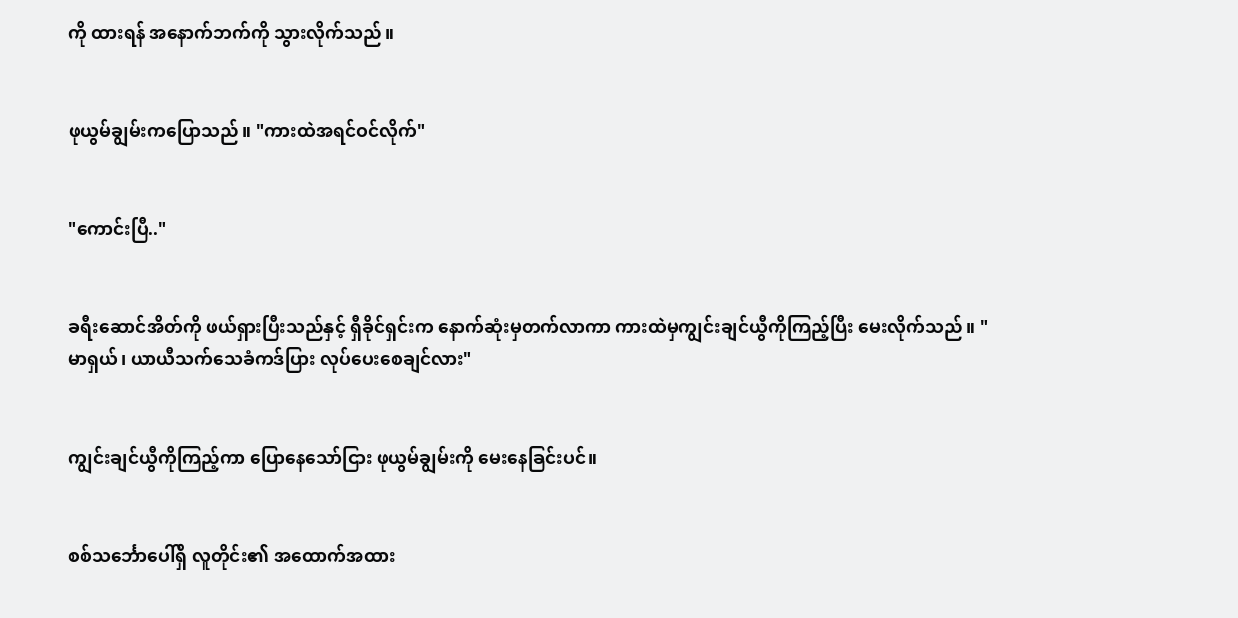ကို ထားရန် အနောက်ဘက်ကို သွားလိုက်သည်။


ဖုယွမ်ချွမ်းကပြောသည်။ "ကားထဲအရင်ဝင်လိုက်"


"ကောင်းပြီ.."


ခရီးဆောင်အိတ်ကို ဖယ်ရှားပြီးသည်နှင့် ရှီခိုင်ရှင်းက နောက်ဆုံးမှတက်လာကာ ကားထဲမှကျွင်းချင်ယွီကိုကြည့်ပြီး မေးလိုက်သည်။ "မာရှယ်၊ ယာယီသက်သေခံကဒ်ပြား လုပ်ပေးစေချင်လား"


ကျွင်းချင်ယွီကိုကြည့်ကာ ပြောနေသော်ငြား ဖုယွမ်ချွမ်းကို မေးနေခြင်းပင်။


စစ်သင်္ဘောပေါ်ရှိ လူတိုင်း၏ အထောက်အထား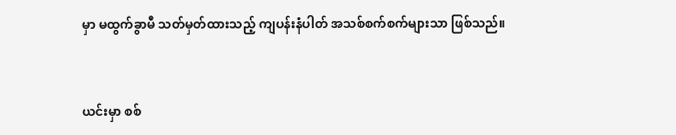မှာ မထွက်ခွာမီ သတ်မှတ်ထားသည့် ကျပန်းနံပါတ် အသစ်စက်စက်များသာ ဖြစ်သည်။


ယင်းမှာ စစ်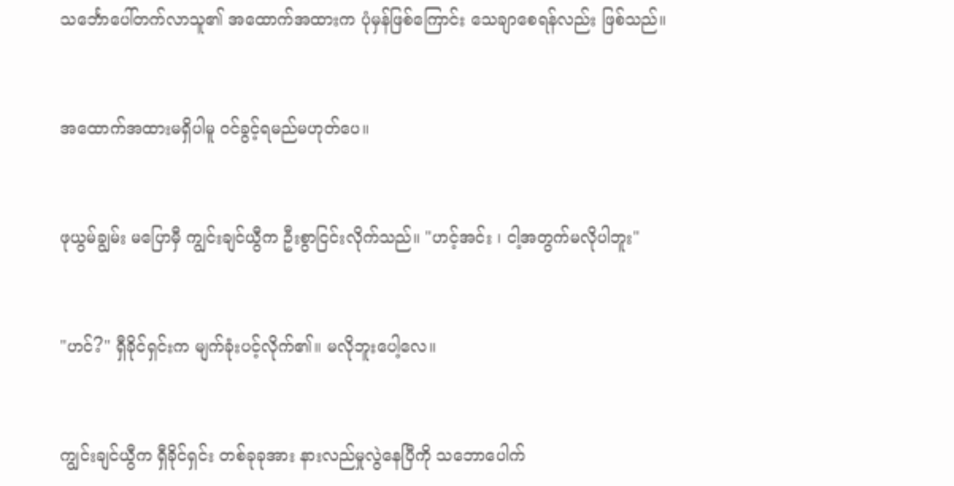သင်္ဘောပေါ်တက်လာသူ၏ အထောက်အထားက ပုံမှန်ဖြစ်ကြောင်း သေချာစေရန်လည်း ဖြစ်သည်။


အထောက်အထားမရှိပါမူ ဝင်ခွင့်ရမည်မဟုတ်ပေ။


ဖုယွမ်ချွမ်း မပြောမှီ ကျွင်းချင်ယွီက ဦးစွာငြင်းလိုက်သည်။ "ဟင့်အင်း ၊ ငါ့အတွက်မလိုပါဘူး"


"ဟင်?" ရှီခိုင်ရှင်းက မျက်ခုံးပင့်လိုက်၏။ မလိုဘူးပေါ့လေ။


ကျွင်းချင်ယွီက ရှီခိုင်ရှင်း တစ်ခုခုအား နားလည်မှုလွဲနေပြီကို သဘောပေါက်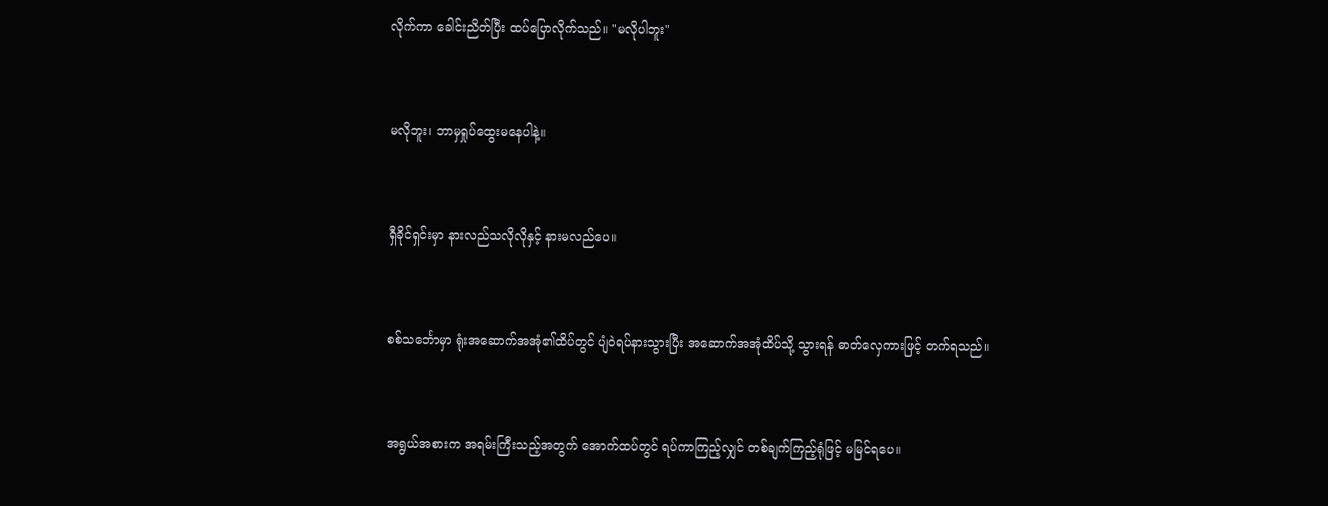လိုက်ကာ ခေါင်းညိတ်ပြီး ထပ်ပြောလိုက်သည်။ "မလိုပါဘူး"


မလိုဘူး၊ ဘာမှရှုပ်ထွေးမနေပါနဲ့။


ရှီခိုင်ရှင်းမှာ နားလည်သလိုလိုနှင့် နားမလည်ပေ။


စစ်သင်္ဘောမှာ ရုံးအဆောက်အအုံ၏ထိပ်တွင် ပျံဝဲရပ်နားသွားပြီး အဆောက်အအုံထိပ်သို့ သွားရန် ဓာတ်လှေကားဖြင့် တက်ရသည်။


အရွယ်အစားက အရမ်းကြီးသည့်အတွက် အောက်ထပ်တွင် ရပ်ကာကြည့်လျှင် တစ်ချက်ကြည့်ရုံဖြင့် မမြင်ရပေ။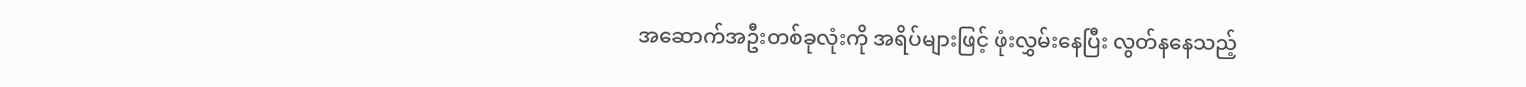အဆောက်အဦးတစ်ခုလုံးကို အရိပ်များဖြင့် ဖုံးလွှမ်းနေပြီး လွတ်နနေသည့်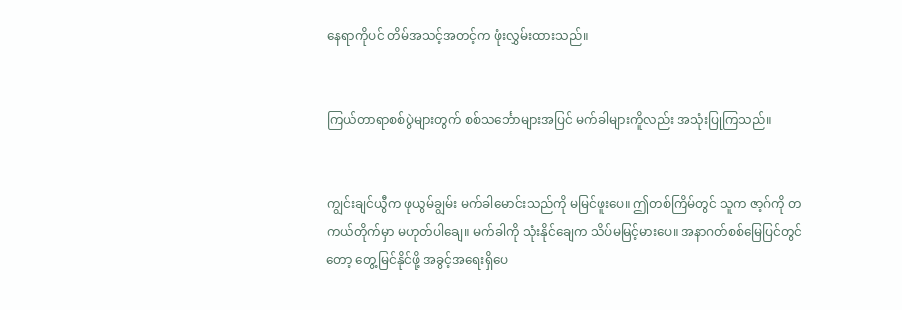နေရာကိုပင် တိမ်အသင့်အတင့်က ဖုံးလွှမ်းထားသည်။


ကြယ်တာရာစစ်ပွဲများတွက် စစ်သင်္ဘောများအပြင် မက်ခါများကိူလည်း အသုံးပြုကြသည်။


ကျွင်းချင်ယွီက ဖုယွမ်ချွမ်း မက်ခါမောင်းသည်ကို မမြင်ဖူးပေ။ ဤတစ်ကြိမ်တွင် သူက ဇာ့ဂ်ကို တကယ်တိုက်မှာ မဟုတ်ပါချေ။ မက်ခါကို သုံးနိုင်ချေက သိပ်မမြင့်မားပေ။ အနာဂတ်စစ်မြေပြင်တွင်တော့ တွေ့မြင်နိုင်ဖို့ အခွင့်အရေးရှိပေ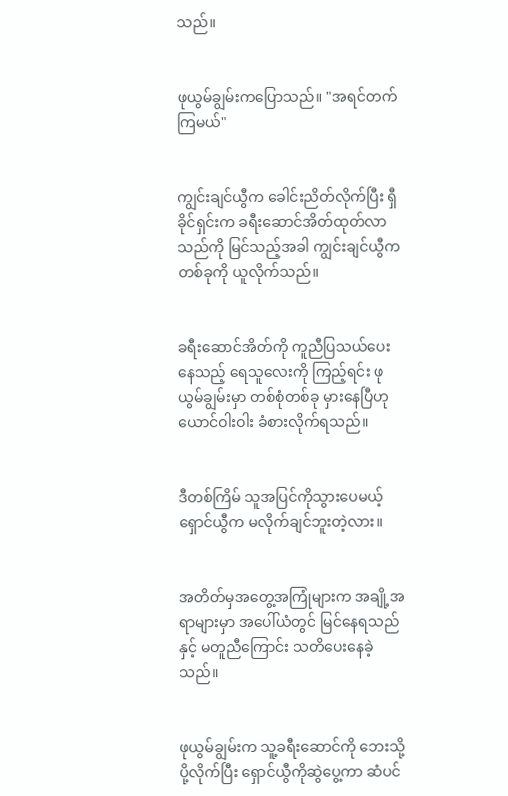သည်။


ဖုယွမ်ချွမ်းကပြောသည်။ "အရင်တက်ကြမယ်"


ကျွင်းချင်ယွီက ခေါင်းညိတ်လိုက်ပြီး ရှီခိုင်ရှင်းက ခရီးဆောင်အိတ်ထုတ်လာသည်ကို မြင်သည့်အခါ ကျွင်းချင်ယွီက တစ်ခုကို ယူလိုက်သည်။


ခရီးဆောင်အိတ်ကို ကူညီပြသယ်ပေးနေသည့် ရေသူလေးကို ကြည့်ရင်း ဖုယွမ်ချွမ်းမှာ တစ်စုံတစ်ခု မှားနေပြီဟု ယောင်ဝါးဝါး ခံစားလိုက်ရသည်။


ဒီတစ်ကြိမ် သူအပြင်ကိုသွားပေမယ့် ရှောင်ယွီက မလိုက်ချင်ဘူးတဲ့လား။


အတိတ်မှအတွေ့အကြုံများက အချို့အရာများမှာ အပေါ်ယံတွင် မြင်နေရသည်နှင့် မတူညီကြောင်း သတိပေးနေခဲ့သည်။


ဖုယွမ်ချွမ်းက သူ့ခရီးဆောင်ကို ဘေးသို့ပို့လိုက်ပြီး ရှောင်ယွီကိုဆွဲပွေ့ကာ ဆံပင်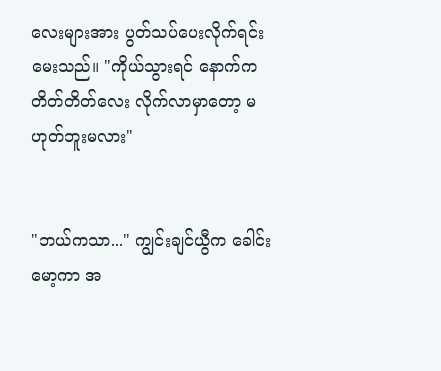လေးများအား ပွတ်သပ်ပေးလိုက်ရင်း မေးသည်။ "ကိုယ်သွားရင် နောက်က တိတ်တိတ်လေး လိုက်လာမှာတော့ မဟုတ်ဘူးမလား"


"ဘယ်ကသာ..." ကျွင်းချင်ယွီက ခေါင်းမော့ကာ အ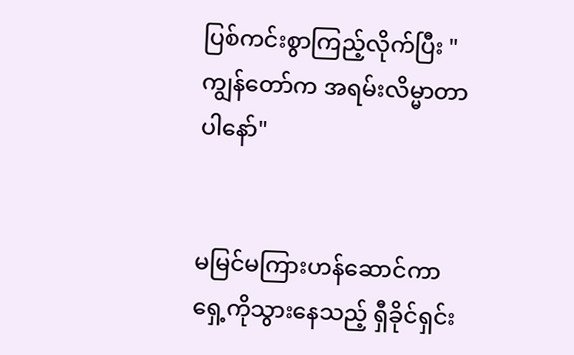ပြစ်ကင်းစွာကြည့်လိုက်ပြီး "ကျွန်တော်က အရမ်းလိမ္မာတာပါနော်"


မမြင်မကြားဟန်ဆောင်ကာ ရှေ့ကိုသွားနေသည့် ရှီခိုင်ရှင်း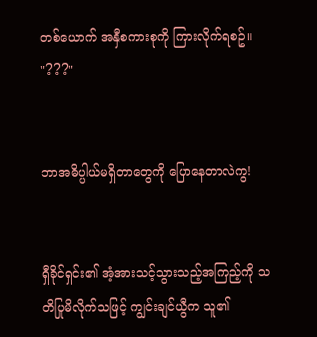တစ်ယောက် အနှီစကားစုကို ကြားလိုက်ရစဥ်။ "???"


ဘာအဓိပ္ပါယ်မရှိတာတွေကို ပြောနေတာလဲကွ!


ရှီခိုင်ရှင်း၏ အံ့အားသင့်သွားသည့်အကြည့်ကို သတိပြုမိလိုက်သဖြင့် ကျွင်းချင်ယွီက သူ၏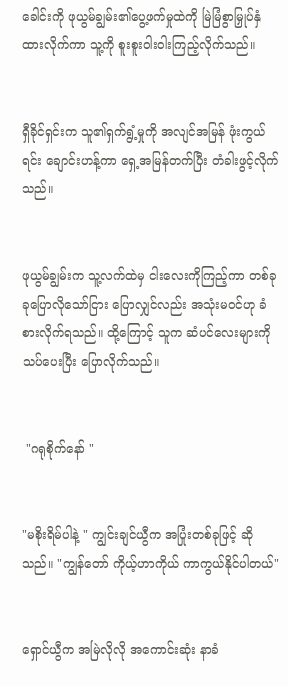ခေါင်းကို ဖုယွမ်ချွမ်း၏ပွေ့ဖက်မှုထဲကို မြဲမြံစွာမြှုပ်နှံထားလိုက်ကာ သူ့ကို စူးစူးဝါးဝါးကြည့်လိုက်သည်။


ရှီခိုင်ရှင်းက သူ၏ရှက်ရွံ့မှုကို အလျင်အမြန် ဖုံးကွယ်ရင်း ချောင်းဟန့်ကာ ရှေ့အမြန်တက်ပြီး တံခါးဖွင့်လိုက်သည်။


ဖုယွမ်ချွမ်းက သူ့လက်ထဲမှ ငါးလေးကိုကြည့်ကာ တစ်ခုခုပြောလိုသော်ငြား ပြောလျှင်လည်း အသုံးမဝင်ဟု ခံစားလိုက်ရသည်။ ထို့ကြောင့် သူက ဆံပင်လေးများကို သပ်ပေးပြီး ပြောလိုက်သည်။


 "ဂရုစိုက်နော် "


"မစိုးရိမ်ပါနဲ့ " ကျွင်းချင်ယွီက အပြုံးတစ်ခုဖြင့် ဆိုသည်။ "ကျွန်တော် ကိုယ့်ဟာကိုယ် ကာကွယ်နိုင်ပါတယ်"


ရှောင်ယွီက အမြဲလိုလို အကောင်းဆုံး နာခံ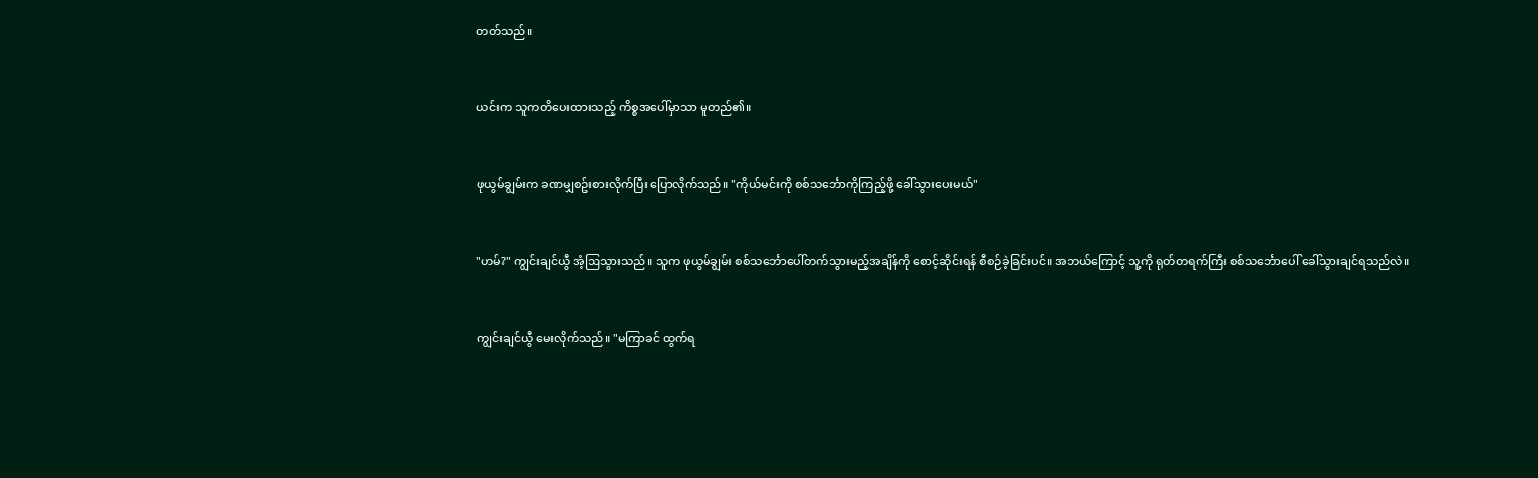တတ်သည်။


ယင်းက သူကတိပေးထားသည့် ကိစ္စအပေါ်မှာသာ မူတည်၏။


ဖုယွမ်ချွမ်းက ခဏမျှစဥ်းစားလိုက်ပြီး ပြောလိုက်သည်။ "ကိုယ်မင်းကို စစ်သင်္ဘောကိုကြည့်ဖို့ ခေါ်သွားပေးမယ်"


"ဟမ်?" ကျွင်းချင်ယွီ အံ့ဩသွားသည်။ သူက ဖုယွမ်ချွမ်း စစ်သင်္ဘောပေါ်တက်သွားမည့်အချိန်ကို စောင့်ဆိုင်းရန် စီစဉ်ခဲ့ခြင်းပင်။ အဘယ်ကြောင့် သူ့ကို ရုတ်တရက်ကြီး စစ်သင်္ဘောပေါ် ခေါ်သွားချင်ရသည်လဲ။


ကျွင်းချင်ယွီ မေးလိုက်သည်။ "မကြာခင် ထွက်ရ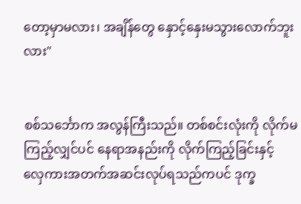တော့မှာမလား၊ အချိန်တွေ နှောင့်နှေးမသွားလောက်ဘူးလား"


စစ်သင်္ဘောက အလွန်ကြီးသည်။ တစ်စင်းလုံးကို လိုက်မကြည့်လျှင်ပင် နေရာအနည်းကို လိုက်ကြည့်ခြင်းနှင့် လှေကားအတက်အဆင်းလုပ်ရသည်ကပင် ဒုက္ခ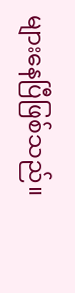များနေပြီဖြစ်သည်။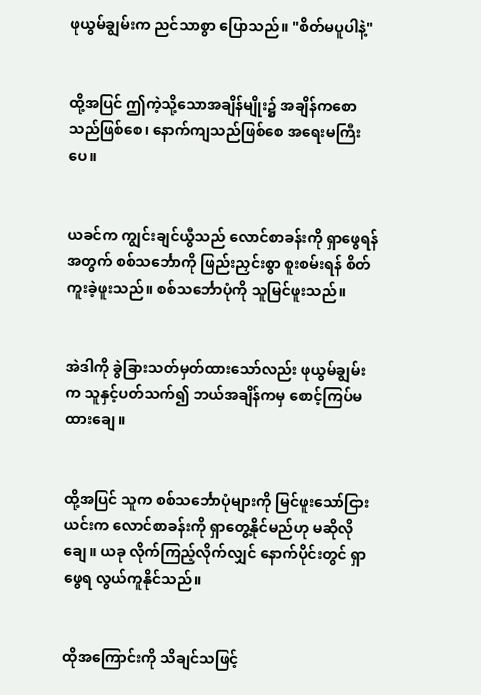ဖုယွမ်ချွမ်းက ညင်သာစွာ ပြောသည်။ "စိတ်မပူပါနဲ့"


ထို့အပြင် ဤကဲ့သို့သောအချိန်မျိုး၌ အချိန်ကစောသည်ဖြစ်စေ၊ နောက်ကျသည်ဖြစ်စေ အရေးမကြီးပေ။


ယခင်က ကျွင်းချင်ယွီသည် လောင်စာခန်းကို ရှာဖွေရန်အတွက် စစ်သင်္ဘောကို ဖြည်းညှင်းစွာ စူးစမ်းရန် စိတ်ကူးခဲ့ဖူးသည်။ စစ်သင်္ဘောပုံကို သူမြင်ဖူးသည်။


အဲဒါကို ခွဲခြားသတ်မှတ်ထားသော်လည်း ဖုယွမ်ချွမ်းက သူနှင့်ပတ်သက်၍ ဘယ်အချိန်ကမှ စောင့်ကြပ်မထားချေ။


ထို့အပြင် သူက စစ်သင်္ဘောပုံများကို မြင်ဖူးသော်ငြား ယင်းက လောင်စာခန်းကို ရှာတွေ့နိုင်မည်ဟု မဆိုလိုချေ။ ယခု လိုက်ကြည့်လိုက်လျှင် နောက်ပိုင်းတွင် ရှာဖွေရ လွယ်ကူနိုင်သည်။


ထိုအကြောင်းကို သိချင်သဖြင့်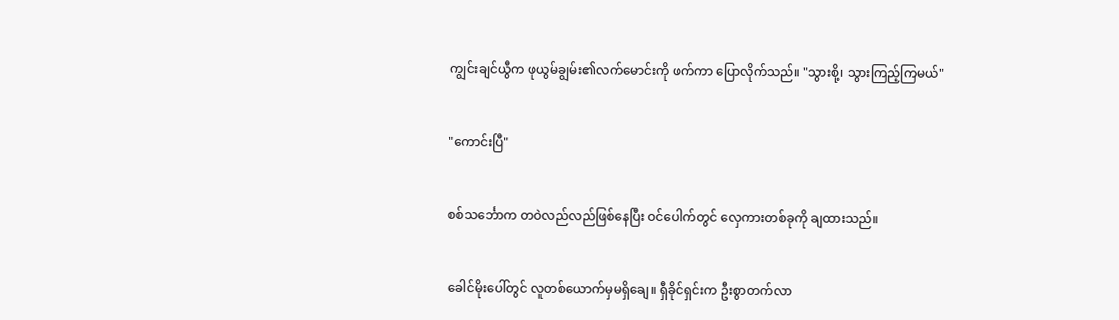ကျွင်းချင်ယွီက ဖုယွမ်ချွမ်း၏လက်မောင်းကို ဖက်ကာ ပြောလိုက်သည်။ "သွားစို့၊ သွားကြည့်ကြမယ်"


"ကောင်းပြီ"


စစ်သင်္ဘောက တဝဲလည်လည်ဖြစ်နေပြီး ဝင်ပေါက်တွင် လှေကားတစ်ခုကို ချထားသည်။


ခေါင်မိုးပေါ်တွင် လူတစ်ယောက်မှမရှိချေ။ ရှီခိုင်ရှင်းက ဦးစွာတက်လာ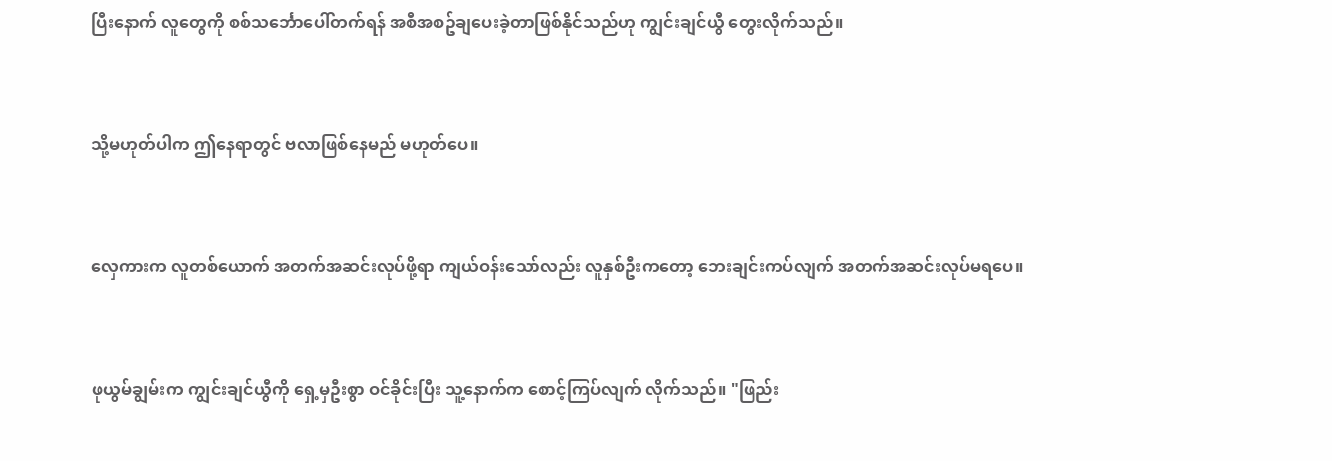ပြီးနောက် လူတွေကို စစ်သင်္ဘောပေါ်တက်ရန် အစီအစဥ်ချပေးခဲ့တာဖြစ်နိုင်သည်ဟု ကျွင်းချင်ယွီ တွေးလိုက်သည်။


သို့မဟုတ်ပါက ဤနေရာတွင် ဗလာဖြစ်နေမည် မဟုတ်ပေ။


လှေကားက လူတစ်ယောက် အတက်အဆင်းလုပ်ဖို့ရာ ကျယ်ဝန်းသော်လည်း လူနှစ်ဦးကတော့ ဘေးချင်းကပ်လျက် အတက်အဆင်းလုပ်မရပေ။


ဖုယွမ်ချွမ်းက ကျွင်းချင်ယွီကို ရှေ့မှဦးစွာ ဝင်ခိုင်းပြီး သူ့နောက်က စောင့်ကြပ်လျက် လိုက်သည်။ "ဖြည်း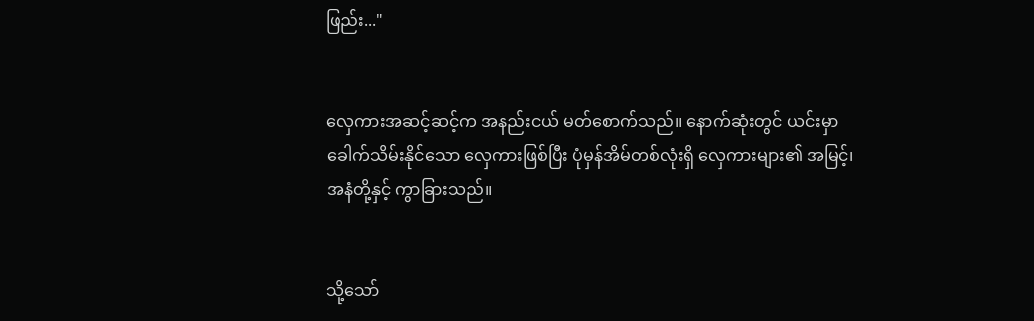ဖြည်း..."


လှေကားအဆင့်ဆင့်က အနည်းငယ် မတ်စောက်သည်။ နောက်ဆုံးတွင် ယင်းမှာ ခေါက်သိမ်းနိုင်သော လှေကားဖြစ်ပြီး ပုံမှန်အိမ်တစ်လုံးရှိ လှေကားများ၏ အမြင့်၊အနံတို့နှင့် ကွာခြားသည်။


သို့သော်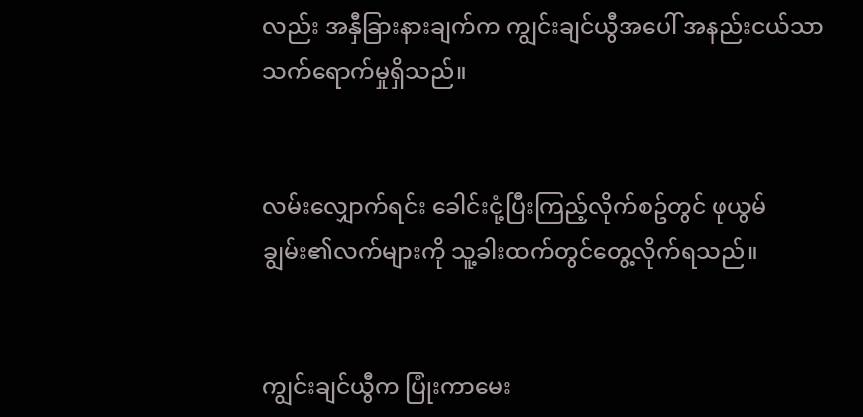လည်း အနှီခြားနားချက်က ကျွင်းချင်ယွီအပေါ် အနည်းငယ်သာ သက်ရောက်မှုရှိသည်။


လမ်းလျှောက်ရင်း ခေါင်းငုံ့ပြီးကြည့်လိုက်စဥ်တွင် ဖုယွမ်ချွမ်း၏လက်များကို သူ့ခါးထက်တွင်တွေ့လိုက်ရသည်။


ကျွင်းချင်ယွီက ပြုံးကာမေး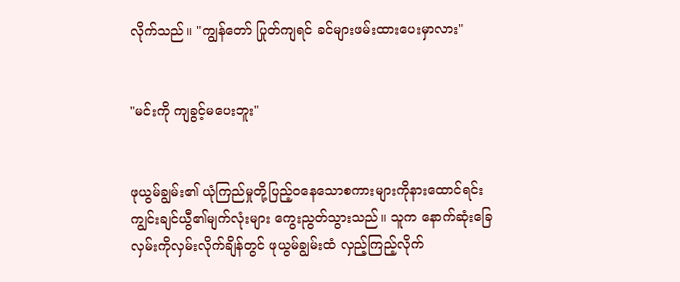လိုက်သည်။ "ကျွန်တော် ပြုတ်ကျရင် ခင်များဖမ်းထားပေးမှာလား"


"မင်းကို ကျခွင့်မပေးဘူး"


ဖုယွမ်ချွမ်း၏ ယုံကြည်မှုတို့ပြည့်ဝနေသောစကားများကိုနားထောင်ရင်း ကျွင်းချင်ယွီ၏မျက်လုံးများ ကွေးညွတ်သွားသည်။ သူက နောက်ဆုံးခြေလှမ်းကိုလှမ်းလိုက်ချိန်တွင် ဖုယွမ်ချွမ်းထံ လှည့်ကြည့်လိုက်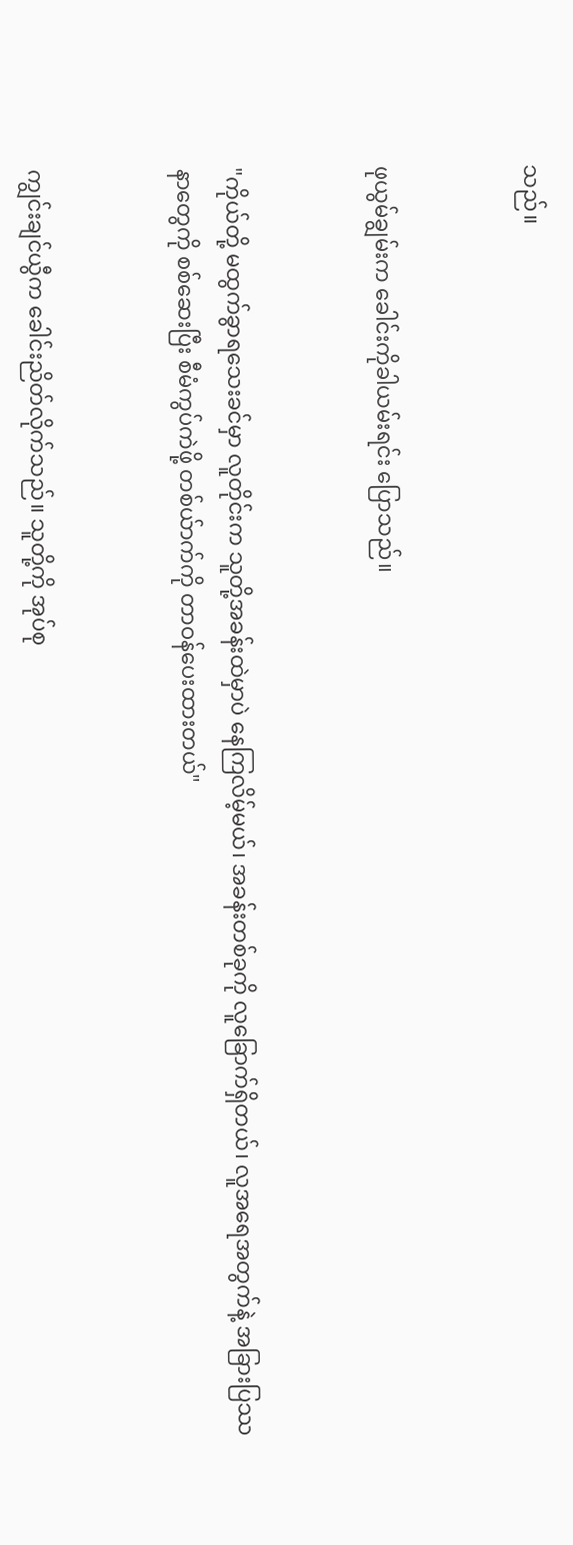သည်။


ဖုယွမ်ချွမ်းက ခေါင်းကိုခါယမ်းရင်း ပြောသည်။


"ကိုယ်တို့ မထွက်ခွာရသေးခင်မှာ လူတိုင်းက သူတို့အခန်းထဲမှာပဲ နေကြလိမ့်မယ်၊ အခန်းတစ်ခုကို လူခြောက်ရှိတယ်၊ လူအရေအတွက်နဲ့ အခြားပြဿနာတွေကို စစ်ဆေးပြီး စီမံကွပ်ကဲဖို့ တစ်ယ်ာက်ကို တာဝန်ပေးထားတယ်"


ကျွင်းချင်ယွီက ခေါင်းညိတ်လိုက်သည်။ သူတို့ကို အုပ်စု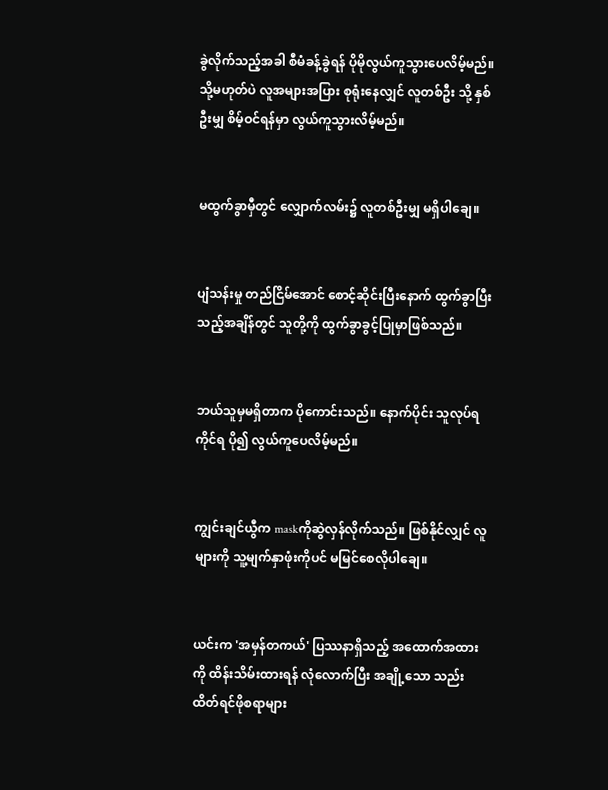ခွဲလိုက်သည့်အခါ စီမံခန့်ခွဲရန် ပိုမိုလွယ်ကူသွားပေလိမ့်မည်။ သို့မဟုတ်ပဲ လူအများအပြား စုရုံးနေလျှင် လူတစ်ဦး သို့ နှစ်ဦးမျှ စိမ့်ဝင်ရန်မှာ လွယ်ကူသွားလိမ့်မည်။


မထွက်ခွာမှီတွင် လျှောက်လမ်း၌ လူတစ်ဦးမျှ မရှိပါချေ။


ပျံသန်းမှု တည်ငြိမ်အောင် စောင့်ဆိုင်းပြီးနောက် ထွက်ခွာပြီးသည့်အချိန်တွင် သူတို့ကို ထွက်ခွာခွင့်ပြုမှာဖြစ်သည်။


ဘယ်သူမှမရှိတာက ပိုကောင်းသည်။ နောက်ပိုင်း သူလုပ်ရကိုင်ရ ပို၍ လွယ်ကူပေလိမ့်မည်။


ကျွင်းချင်ယွီက maskကိုဆွဲလှန်လိုက်သည်။ ဖြစ်နိုင်လျှင် လူများကို သူ့မျက်နှာဖုံးကိုပင် မမြင်စေလိုပါချေ။


ယင်းက 'အမှန်တကယ်' ပြဿနာရှိသည့် အထောက်အထားကို ထိန်းသိမ်းထားရန် လုံလောက်ပြီး အချို့သော သည်းထိတ်ရင်ဖိုစရာများ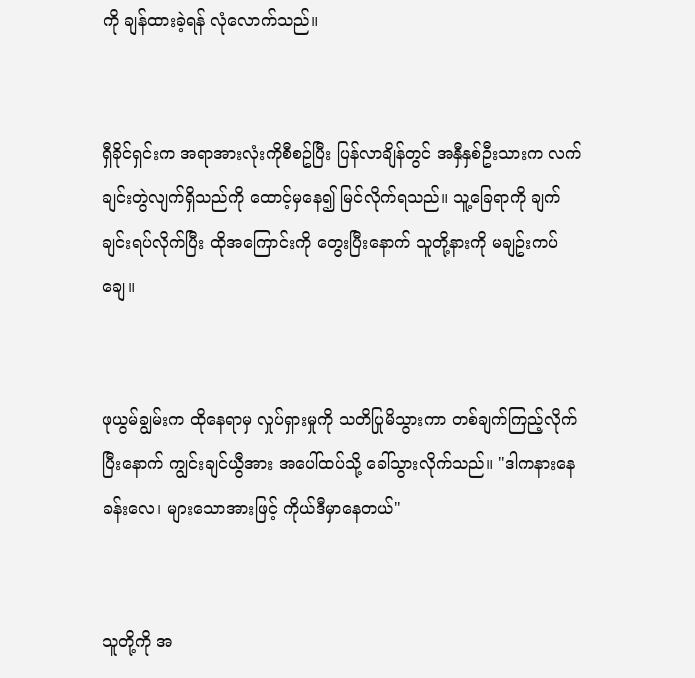ကို ချန်ထားခဲ့ရန် လုံလောက်သည်။


ရှီခိုင်ရှင်းက အရာအားလုံးကိုစီစဥ်ပြီး ပြန်လာချိန်တွင် အနှီနှစ်ဦးသားက လက်ချင်းတွဲလျက်ရှိသည်ကို ထောင့်မှနေ၍ မြင်လိုက်ရသည်။ သူ့ခြေရာကို ချက်ချင်းရပ်လိုက်ပြီး ထိုအကြောင်းကို တွေးပြီးနောက် သူတို့နားကို မချဥ်းကပ်ချေ။


ဖုယွမ်ချွမ်းက ထိုနေရာမှ လှုပ်ရှားမှုကို သတိပြုမိသွားကာ တစ်ချက်ကြည့်လိုက်ပြီးနောက် ကျွင်းချင်ယွီအား အပေါ်ထပ်သို့ ခေါ်သွားလိုက်သည်။ "ဒါကနားနေခန်းလေ၊ များသောအားဖြင့် ကိုယ်ဒီမှာနေတယ်"


သူတို့ကို အ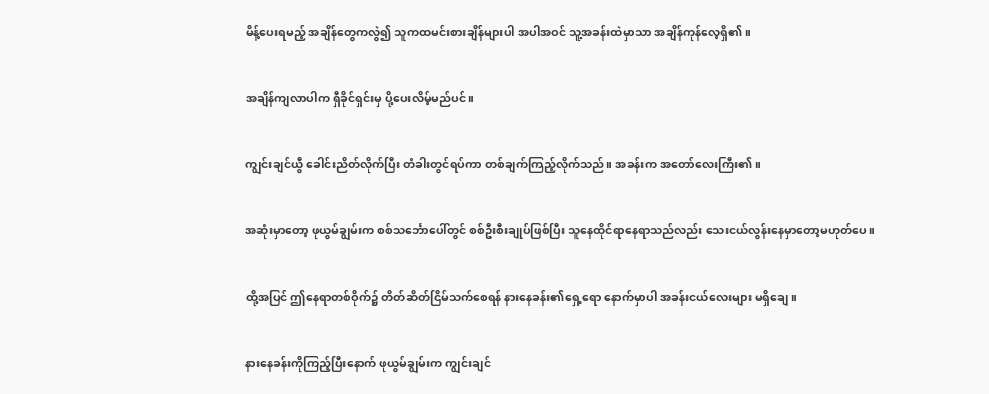မိန့်ပေးရမည့် အချိန်တွေကလွဲ၍ သူကထမင်းစားချိန်များပါ အပါအဝင် သူ့အခန်းထဲမှာသာ အချိန်ကုန်လေ့ရှိ၏။


အချိန်ကျလာပါက ရှီခိုင်ရှင်းမှ ပို့ပေးလိမ့်မည်ပင်။


ကျွင်းချင်ယွီ ခေါင်းညိတ်လိုက်ပြီး တံခါးတွင်ရပ်ကာ တစ်ချက်ကြည့်လိုက်သည်။ အခန်းက အတော်လေးကြီး၏။


အဆုံးမှာတော့ ဖုယွမ်ချွမ်းက စစ်သင်္ဘောပေါ်တွင် စစ်ဦးစီးချုပ်ဖြစ်ပြီး သူနေထိုင်ရာနေရာသည်လည်း သေးငယ်လွန်းနေမှာတော့မဟုတ်ပေ။


ထို့အပြင် ဤနေရာတစ်ဝိုက်၌ တိတ်ဆိတ်ငြိမ်သက်စေရန် နားနေခန်း၏ရှေ့ရော နောက်မှာပါ အခန်းငယ်လေးများ မရှိချေ။


နားနေခန်းကိုကြည့်ပြီးနောက် ဖုယွမ်ချွမ်းက ကျွင်းချင်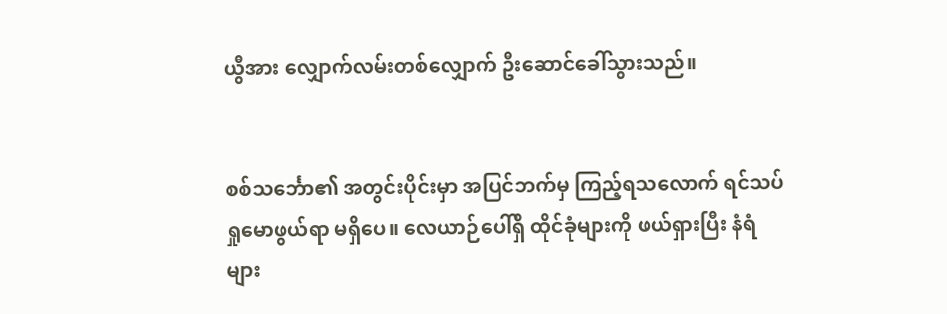ယွီအား လျှောက်လမ်းတစ်လျှောက် ဦးဆောင်ခေါ်သွားသည်။


စစ်သင်္ဘော၏ အတွင်းပိုင်းမှာ အပြင်ဘက်မှ ကြည့်ရသလောက် ရင်သပ်ရှုမောဖွယ်ရာ မရှိပေ။ လေယာဉ်ပေါ်ရှိ ထိုင်ခုံများကို ဖယ်ရှားပြီး နံရံများ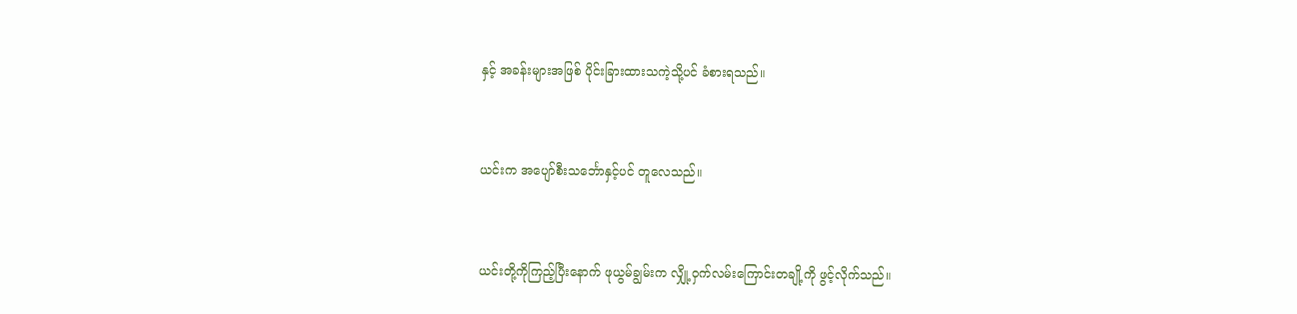နှင့် အခန်းများအဖြစ် ပိုင်းခြားထားသကဲ့သို့ပင် ခံစားရသည်။


ယင်းက အပျော်စီးသင်္ဘောနှင့်ပင် တူလေသည်။


ယင်းတို့ကိုကြည့်ပြီးနောက် ဖုယွမ်ချွမ်းက လျှို့ဝှက်လမ်းကြောင်းတချို့ကို ဖွင့်လိုက်သည်။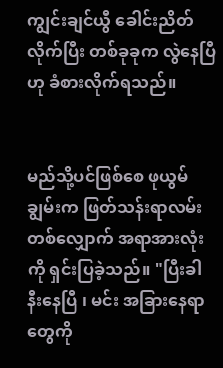ကျွင်းချင်ယွီ ခေါင်းညိတ်လိုက်ပြီး တစ်ခုခုက လွဲနေပြီဟု ခံစားလိုက်ရသည်။


မည်သို့ပင်ဖြစ်စေ ဖုယွမ်ချွမ်းက ဖြတ်သန်းရာလမ်းတစ်လျှောက် အရာအားလုံးကို ရှင်းပြခဲ့သည်။ "ပြီးခါနီးနေပြီ ၊ မင်း အခြားနေရာတွေကို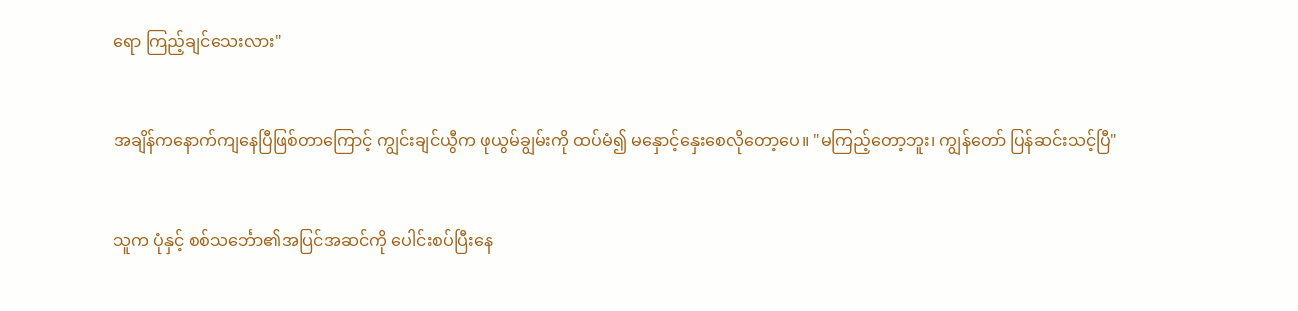ရော ကြည့်ချင်သေးလား"


အချိန်ကနောက်ကျနေပြီဖြစ်တာကြောင့် ကျွင်းချင်ယွီက ဖုယွမ်ချွမ်းကို ထပ်မံ၍ မနှောင့်နှေးစေလိုတော့ပေ။ "မကြည့်တော့ဘူး၊ ကျွန်တော် ပြန်ဆင်းသင့်ပြီ"


သူက ပုံနှင့် စစ်သင်္ဘော၏အပြင်အဆင်ကို ပေါင်းစပ်ပြီးနေ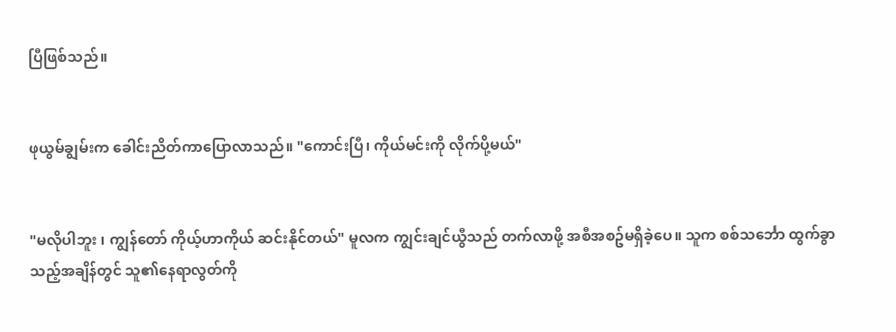ပြီဖြစ်သည်။


ဖုယွမ်ချွမ်းက ခေါင်းညိတ်ကာပြောလာသည်။ "ကောင်းပြီ၊ ကိုယ်မင်းကို လိုက်ပို့မယ်"


"မလိုပါဘူး ၊ ကျွန်တော် ကိုယ့်ဟာကိုယ် ဆင်းနိုင်တယ်" မူလက ကျွင်းချင်ယွီသည် တက်လာဖို့ အစီအစဥ်မရှိခဲ့ပေ။ သူက စစ်သင်္ဘော ထွက်ခွာသည့်အချိန်တွင် သူ၏နေရာလွတ်ကို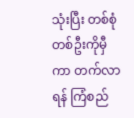သုံးပြီး တစ်စုံတစ်ဦးကိုမှီကာ တက်လာရန် ကြံစည်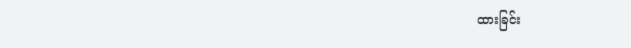ထားခြင်း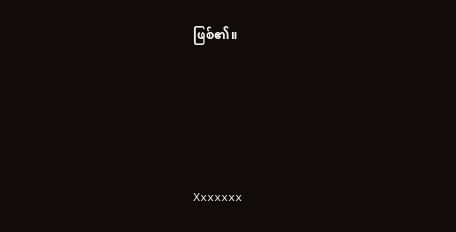ဖြစ်၏။





Xxxxxxx